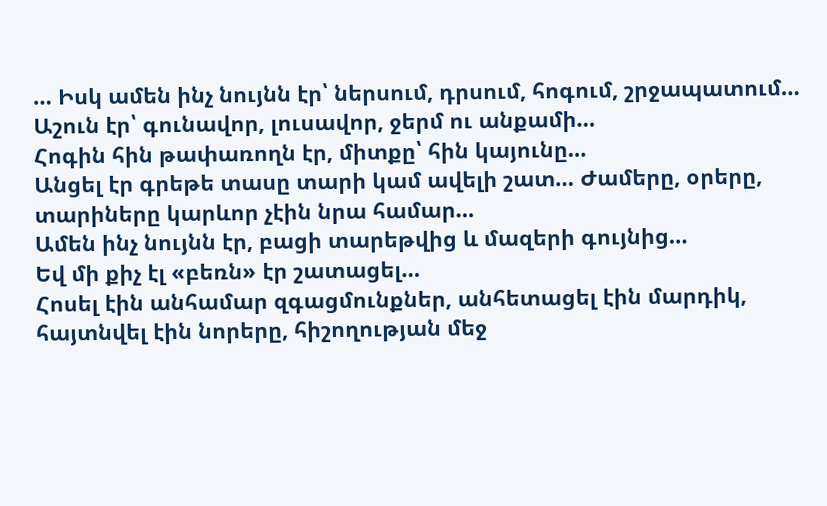… Իսկ ամեն ինչ նույնն էր՝ ներսում, դրսում, հոգում, շրջապատում…
Աշուն էր՝ գունավոր, լուսավոր, ջերմ ու անքամի…
Հոգին հին թափառողն էր, միտքը՝ հին կայունը…
Անցել էր գրեթե տասը տարի կամ ավելի շատ… Ժամերը, օրերը, տարիները կարևոր չէին նրա համար…
Ամեն ինչ նույնն էր, բացի տարեթվից և մազերի գույնից…
Եվ մի քիչ էլ «բեռն» էր շատացել…
Հոսել էին անհամար զգացմունքներ, անհետացել էին մարդիկ, հայտնվել էին նորերը, հիշողության մեջ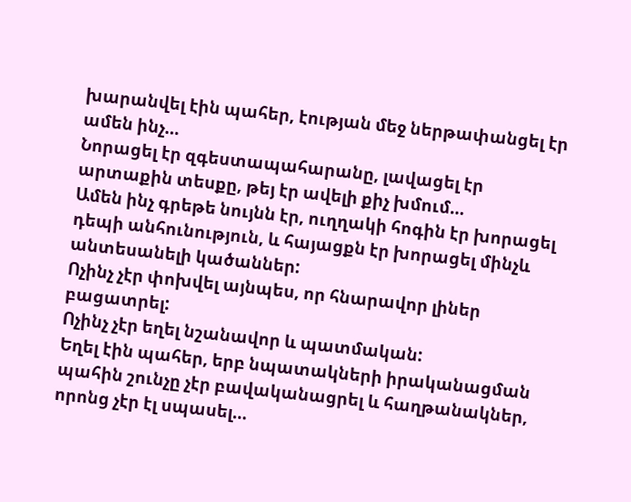խարանվել էին պահեր, էության մեջ ներթափանցել էր ամեն ինչ…
Նորացել էր զգեստապահարանը, լավացել էր արտաքին տեսքը, թեյ էր ավելի քիչ խմում…
Ամեն ինչ գրեթե նույնն էր, ուղղակի հոգին էր խորացել դեպի անհունություն, և հայացքն էր խորացել մինչև անտեսանելի կածաններ:
Ոչինչ չէր փոխվել այնպես, որ հնարավոր լիներ բացատրել:
Ոչինչ չէր եղել նշանավոր և պատմական:
Եղել էին պահեր, երբ նպատակների իրականացման պահին շունչը չէր բավականացրել և հաղթանակներ, որոնց չէր էլ սպասել…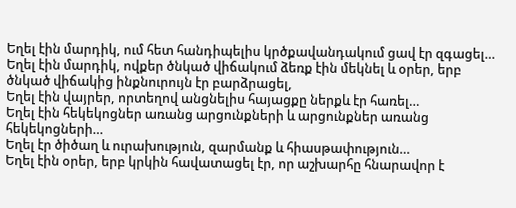Եղել էին մարդիկ, ում հետ հանդիպելիս կրծքավանդակում ցավ էր զգացել…
Եղել էին մարդիկ, ովքեր ծնկած վիճակում ձեռք էին մեկնել և օրեր, երբ ծնկած վիճակից ինքնուրույն էր բարձրացել,
Եղել էին վայրեր, որտեղով անցնելիս հայացքը ներքև էր հառել…
Եղել էին հեկեկոցներ առանց արցունքների և արցունքներ առանց հեկեկոցների…
Եղել էր ծիծաղ և ուրախություն, զարմանք և հիասթափություն…
Եղել էին օրեր, երբ կրկին հավատացել էր, որ աշխարհը հնարավոր է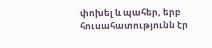փոխել և պահեր, երբ հուսահատությունն էր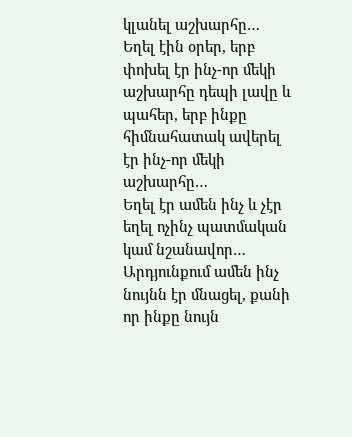կլանել աշխարհը…
Եղել էին օրեր, երբ փոխել էր ինչ-որ մեկի աշխարհը դեպի լավը և պահեր, երբ ինքը հիմնահատակ ավերել էր ինչ-որ մեկի աշխարհը…
Եղել էր ամեն ինչ և չէր եղել ոչինչ պատմական կամ նշանավոր…
Արդյունքում ամեն ինչ նույնն էր մնացել, քանի որ ինքը նույն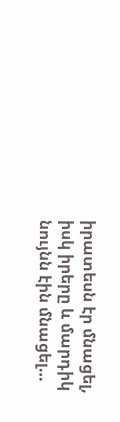իրատեսն էր մնացել, իսկ իրերը և մարդիկ նույնն էին մնացել…